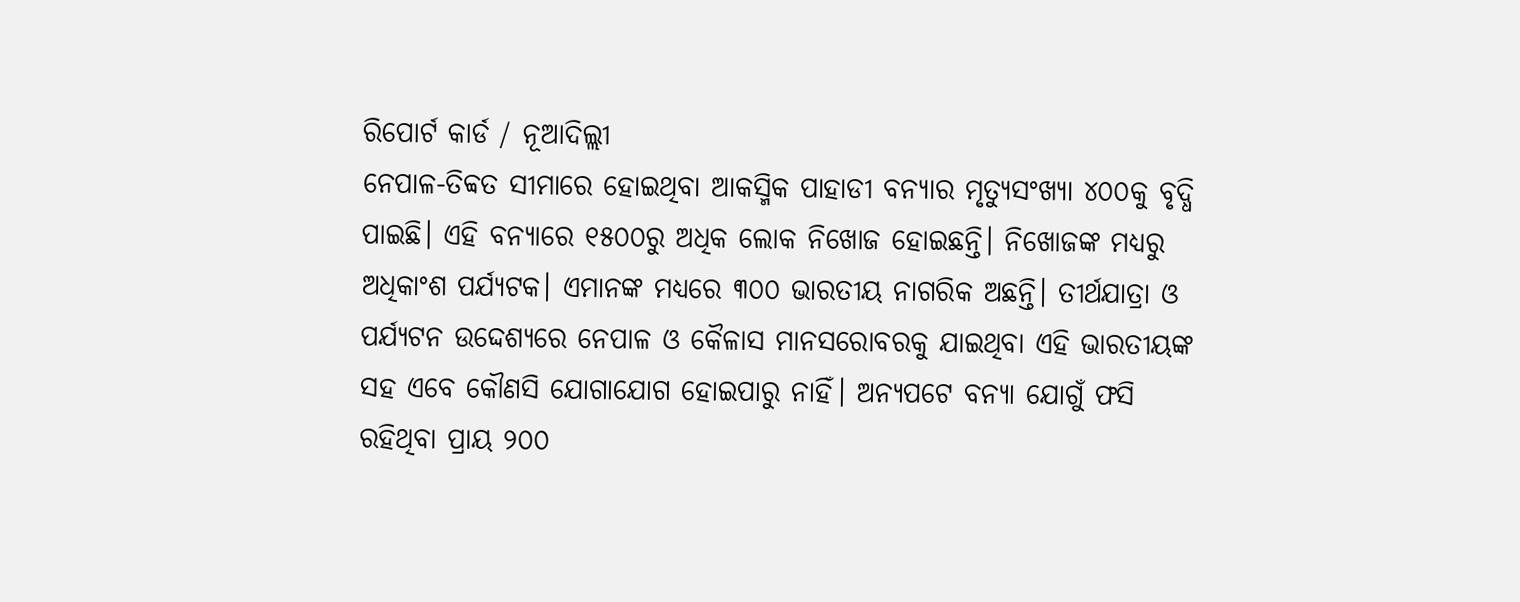ରିପୋର୍ଟ କାର୍ଡ / ନୂଆଦିଲ୍ଲୀ
ନେପାଳ-ତିବ୍ବତ ସୀମାରେ ହୋଇଥିବା ଆକସ୍ମିକ ପାହାଡୀ ବନ୍ୟାର ମୃତ୍ୟୁସଂଖ୍ୟା ୪୦୦କୁ ବୃଦ୍ଧି ପାଇଛି। ଏହି ବନ୍ୟାରେ ୧୫୦୦ରୁ ଅଧିକ ଲୋକ ନିଖୋଜ ହୋଇଛନ୍ତି। ନିଖୋଜଙ୍କ ମଧ୍ୟରୁ ଅଧିକାଂଶ ପର୍ଯ୍ୟଟକ। ଏମାନଙ୍କ ମଧ୍ୟରେ ୩୦୦ ଭାରତୀୟ ନାଗରିକ ଅଛନ୍ତି। ତୀର୍ଥଯାତ୍ରା ଓ ପର୍ଯ୍ୟଟନ ଉଦ୍ଦେଶ୍ୟରେ ନେପାଳ ଓ କୈଳାସ ମାନସରୋବରକୁ ଯାଇଥିବା ଏହି ଭାରତୀୟଙ୍କ ସହ ଏବେ କୌଣସି ଯୋଗାଯୋଗ ହୋଇପାରୁ ନାହିଁ। ଅନ୍ୟପଟେ ବନ୍ୟା ଯୋଗୁଁ ଫସି ରହିଥିବା ପ୍ରାୟ ୨୦୦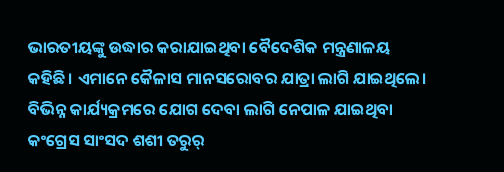ଭାରତୀୟଙ୍କୁ ଉଦ୍ଧାର କରାଯାଇଥିବା ବୈଦେଶିକ ମନ୍ତ୍ରଣାଳୟ କହିଛି। ଏମାନେ କୈଳାସ ମାନସରୋବର ଯାତ୍ରା ଲାଗି ଯାଇଥିଲେ। ବିଭିନ୍ନ କାର୍ଯ୍ୟକ୍ରମରେ ଯୋଗ ଦେବା ଲାଗି ନେପାଳ ଯାଇଥିବା କଂଗ୍ରେସ ସାଂସଦ ଶଶୀ ତରୁର୍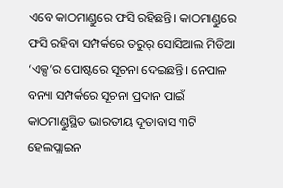ଏବେ କାଠମାଣ୍ଡୁରେ ଫସି ରହିଛନ୍ତି। କାଠମାଣ୍ଡୁରେ ଫସି ରହିବା ସମ୍ପର୍କରେ ତରୁର୍ ସୋସିଆଲ ମିଡିଆ ‘ଏକ୍ସ’ର ପୋଷ୍ଟରେ ସୂଚନା ଦେଇଛନ୍ତି। ନେପାଳ ବନ୍ୟା ସମ୍ପର୍କରେ ସୂଚନା ପ୍ରଦାନ ପାଇଁ କାଠମାଣ୍ଡୁସ୍ଥିତ ଭାରତୀୟ ଦୂତାବାସ ୩ଟି ହେଲପ୍ଲାଇନ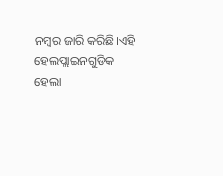ନମ୍ବର ଜାରି କରିଛି।ଏହି ହେଲପ୍ଲାଇନଗୁଡିକ ହେଲା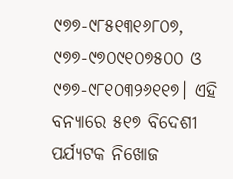୯୭୭-୯୮୫୧୩୧୬୮୦୭, ୯୭୭-୯୭୦୯୧୦୭୫୦୦ ଓ ୯୭୭-୯୮୧୦୩୨୬୧୧୭। ଏହି ବନ୍ୟାରେ ୫୧୭ ବିଦେଶୀ ପର୍ଯ୍ୟଟକ ନିଖୋଜ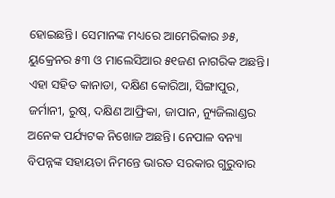ହୋଇଛନ୍ତି। ସେମାନଙ୍କ ମଧ୍ୟରେ ଆମେରିକାର ୬୫, ୟୁକ୍ରେନର ୫୩ ଓ ମାଲେସିଆର ୫୧ଜଣ ନାଗରିକ ଅଛନ୍ତି। ଏହା ସହିତ କାନାଡା, ଦକ୍ଷିଣ କୋରିଆ, ସିଙ୍ଗାପୁର, ଜର୍ମାନୀ, ରୁଷ୍, ଦକ୍ଷିଣ ଆଫ୍ରିକା, ଜାପାନ, ନ୍ୟୁଜିଲାଣ୍ଡର ଅନେକ ପର୍ଯ୍ୟଟକ ନିଖୋଜ ଅଛନ୍ତି। ନେପାଳ ବନ୍ୟା ବିପନ୍ନଙ୍କ ସହାୟତା ନିମନ୍ତେ ଭାରତ ସରକାର ଗୁରୁବାର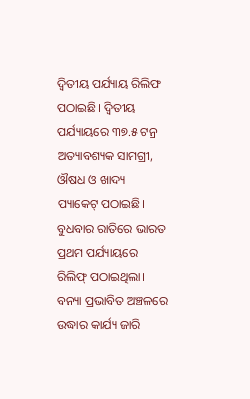ଦ୍ବିତୀୟ ପର୍ଯ୍ୟାୟ ରିଲିଫ ପଠାଇଛି। ଦ୍ବିତୀୟ ପର୍ଯ୍ୟାୟରେ ୩୭.୫ ଟନ୍ର ଅତ୍ୟାବଶ୍ୟକ ସାମଗ୍ରୀ, ଔଷଧ ଓ ଖାଦ୍ୟ ପ୍ୟାକେଟ୍ ପଠାଇଛି। ବୁଧବାର ରାତିରେ ଭାରତ ପ୍ରଥମ ପର୍ଯ୍ୟାୟରେ ରିଲିଫ୍ ପଠାଇଥିଲା। ବନ୍ୟା ପ୍ରଭାବିତ ଅଞ୍ଚଳରେ ଉଦ୍ଧାର କାର୍ଯ୍ୟ ଜାରି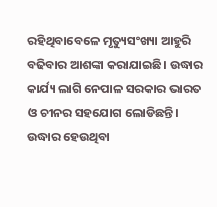ରହିଥିବାବେଳେ ମୃତ୍ୟୁସଂଖ୍ୟା ଆହୁରି ବଢିବାର ଆଶଙ୍କା କରାଯାଇଛି। ଉଦ୍ଧାର କାର୍ଯ୍ୟ ଲାଗି ନେପାଳ ସରକାର ଭାରତ ଓ ଚୀନର ସହଯୋଗ ଲୋଡିଛନ୍ତି। ଉଦ୍ଧାର ହେଉଥିବା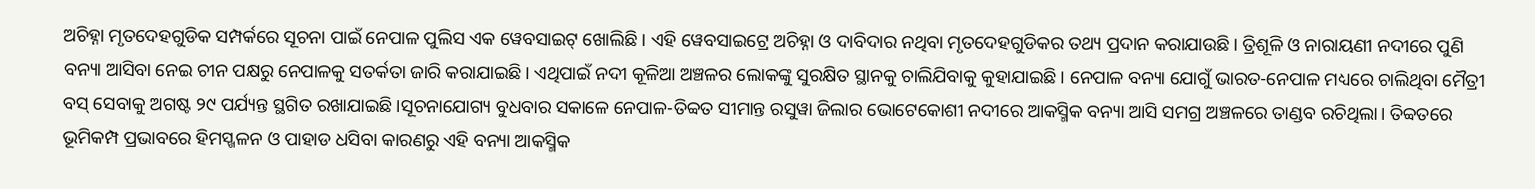ଅଚିହ୍ନା ମୃତଦେହଗୁଡିକ ସମ୍ପର୍କରେ ସୂଚନା ପାଇଁ ନେପାଳ ପୁଲିସ ଏକ ୱେବସାଇଟ୍ ଖୋଲିଛି। ଏହି ୱେବସାଇଟ୍ରେ ଅଚିହ୍ନା ଓ ଦାବିଦାର ନଥିବା ମୃତଦେହଗୁଡିକର ତଥ୍ୟ ପ୍ରଦାନ କରାଯାଉଛି। ତ୍ରିଶୂଳି ଓ ନାରାୟଣୀ ନଦୀରେ ପୁଣି ବନ୍ୟା ଆସିବା ନେଇ ଚୀନ ପକ୍ଷରୁ ନେପାଳକୁ ସତର୍କତା ଜାରି କରାଯାଇଛି। ଏଥିପାଇଁ ନଦୀ କୂଳିଆ ଅଞ୍ଚଳର ଲୋକଙ୍କୁ ସୁରକ୍ଷିତ ସ୍ଥାନକୁ ଚାଲିଯିବାକୁ କୁହାଯାଇଛି। ନେପାଳ ବନ୍ୟା ଯୋଗୁଁ ଭାରତ-ନେପାଳ ମଧ୍ୟରେ ଚାଲିଥିବା ମୈତ୍ରୀ ବସ୍ ସେବାକୁ ଅଗଷ୍ଟ ୨୯ ପର୍ଯ୍ୟନ୍ତ ସ୍ଥଗିତ ରଖାଯାଇଛି।ସୂଚନାଯୋଗ୍ୟ ବୁଧବାର ସକାଳେ ନେପାଳ-ତିବ୍ବତ ସୀମାନ୍ତ ରସୁୱା ଜିଲାର ଭୋଟେକୋଶୀ ନଦୀରେ ଆକସ୍ମିକ ବନ୍ୟା ଆସି ସମଗ୍ର ଅଞ୍ଚଳରେ ତାଣ୍ଡବ ରଚିଥିଲା। ତିବ୍ବତରେ ଭୂମିକମ୍ପ ପ୍ରଭାବରେ ହିମସ୍ଖଳନ ଓ ପାହାଡ ଧସିବା କାରଣରୁ ଏହି ବନ୍ୟା ଆକସ୍ମିକ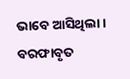ଭାବେ ଆସିଥିଲା। ବରଫାବୃତ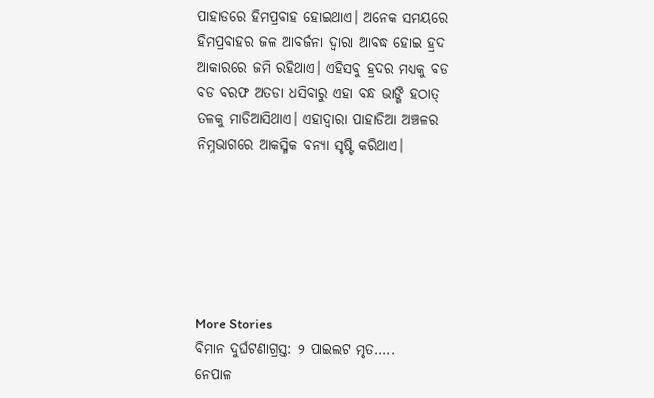ପାହାଡରେ ହିମପ୍ରବାହ ହୋଇଥାଏ। ଅନେକ ସମୟରେ ହିମପ୍ରବାହର ଜଳ ଆବର୍ଜନା ଦ୍ବାରା ଆବଦ୍ଧ ହୋଇ ହ୍ରଦ ଆକାରରେ ଜମି ରହିଥାଏ। ଏହିସବୁ ହ୍ରଦର ମଧ୍ୟକୁ ବଡ ବଡ ବରଫ ଅତଡା ଧସିବାରୁ ଏହା ବନ୍ଧ ଭାଙ୍ଗି ହଠାତ୍ ତଳକୁ ମାଡିଆସିଥାଏ। ଏହାଦ୍ବାରା ପାହାଡିଆ ଅଞ୍ଚଳର ନିମ୍ନଭାଗରେ ଆକସ୍ମିକ ବନ୍ୟା ସୃଷ୍ଟି କରିଥାଏ।






More Stories
ବିମାନ ଦୁର୍ଘଟଣାଗ୍ରସ୍ତ: ୨ ପାଇଲଟ ମୃତ…..
ନେପାଳ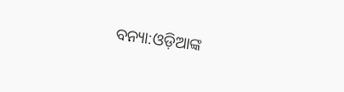ବନ୍ୟା:ଓଡ଼ିଆଙ୍କ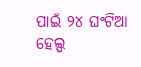ପାଇଁ ୨୪ ଘଂଟିଆ ହେଲ୍ପ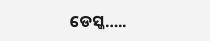ଡେସ୍କ…..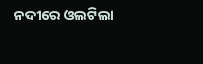ନଦୀରେ ଓଲଟିଲା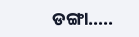ଡଙ୍ଗା…..